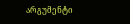არგუმენტი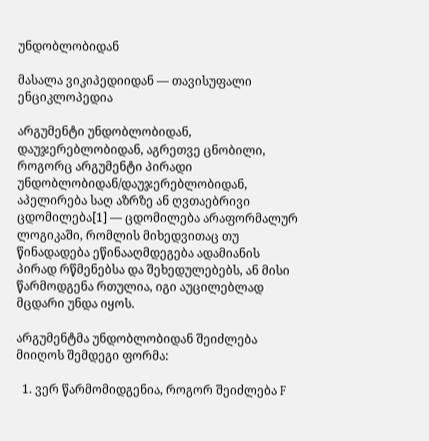უნდობლობიდან

მასალა ვიკიპედიიდან — თავისუფალი ენციკლოპედია

არგუმენტი უნდობლობიდან, დაუჯერებლობიდან, აგრეთვე ცნობილი, როგორც არგუმენტი პირადი უნდობლობიდან/დაუჯერებლობიდან, აპელირება საღ აზრზე ან ღვთაებრივი ცდომილება[1] — ცდომილება არაფორმალურ ლოგიკაში, რომლის მიხედვითაც თუ წინადადება ეწინააღმდეგება ადამიანის პირად რწმენებსა და შეხედულებებს, ან მისი წარმოდგენა რთულია, იგი აუცილებლად მცდარი უნდა იყოს.

არგუმენტმა უნდობლობიდან შეიძლება მიიღოს შემდეგი ფორმა:

  1. ვერ წარმომიდგენია, როგორ შეიძლება F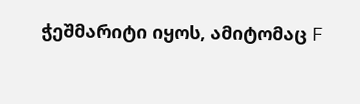ჭეშმარიტი იყოს, ამიტომაც F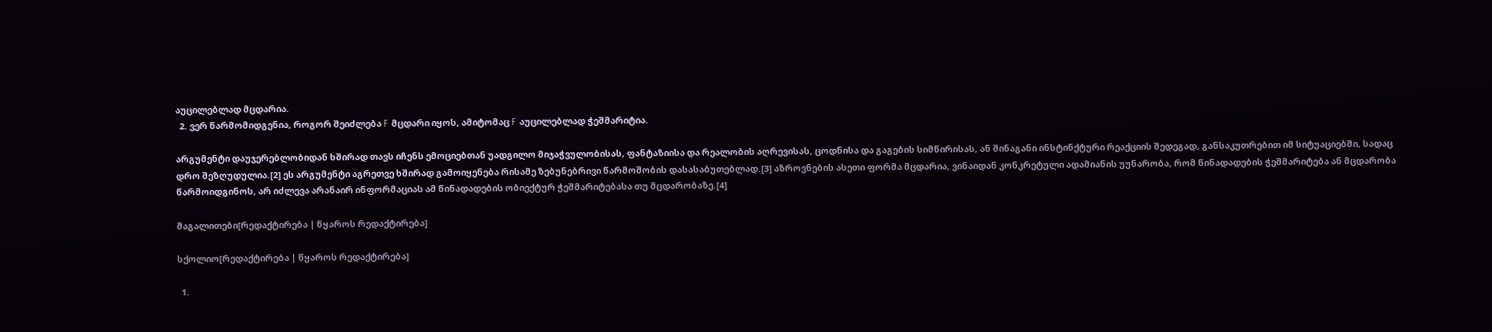აუცილებლად მცდარია.
  2. ვერ წარმომიდგენია, როგორ შეიძლება F მცდარი იყოს, ამიტომაც F აუცილებლად ჭეშმარიტია.

არგუმენტი დაუჯერებლობიდან ხშირად თავს იჩენს ემოციებთან უადგილო მიჯაჭვულობისას, ფანტაზიისა და რეალობის აღრევისას, ცოდნისა და გაგების სიმწირისას, ან შინაგანი ინსტინქტური რეაქციის შედეგად, განსაკუთრებით იმ სიტუაციებში, სადაც დრო შეზღუდულია.[2] ეს არგუმენტი აგრეთვე ხშირად გამოიყენება რისამე ზებუნებრივი წარმოშობის დასასაბუთებლად.[3] აზროვნების ასეთი ფორმა მცდარია, ვინაიდან კონკრეტული ადამიანის უუნარობა, რომ წინადადების ჭეშმარიტება ან მცდარობა წარმოიდგინოს, არ იძლევა არანაირ ინფორმაციას ამ წინადადების ობიექტურ ჭეშმარიტებასა თუ მცდარობაზე.[4]

მაგალითები[რედაქტირება | წყაროს რედაქტირება]

სქოლიო[რედაქტირება | წყაროს რედაქტირება]

  1.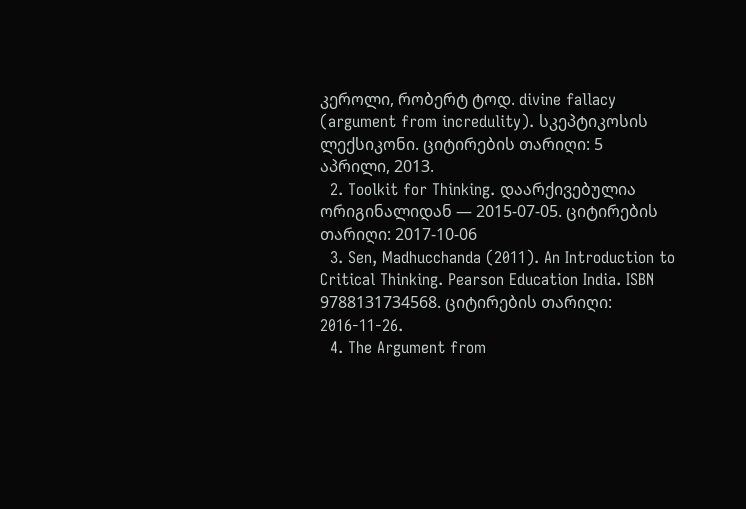კეროლი, რობერტ ტოდ. divine fallacy (argument from incredulity). სკეპტიკოსის ლექსიკონი. ციტირების თარიღი: 5 აპრილი, 2013.
  2. Toolkit for Thinking. დაარქივებულია ორიგინალიდან — 2015-07-05. ციტირების თარიღი: 2017-10-06
  3. Sen, Madhucchanda (2011). An Introduction to Critical Thinking. Pearson Education India. ISBN 9788131734568. ციტირების თარიღი: 2016-11-26.
  4. The Argument from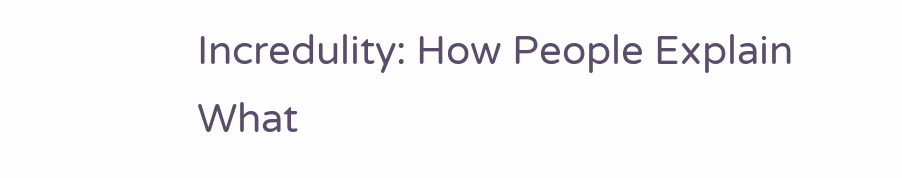Incredulity: How People Explain What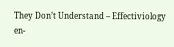They Don’t Understand – Effectiviology en-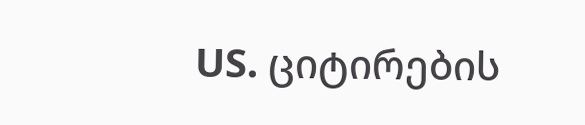US. ციტირების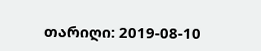თარიღი: 2019-08-10